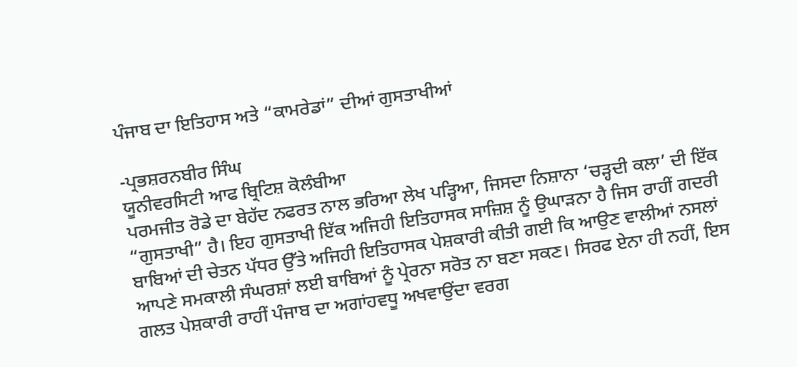ਪੰਜਾਬ ਦਾ ਇਤਿਹਾਸ ਅਤੇ “ਕਾਮਰੇਡਾਂ” ਦੀਆਂ ਗੁਸਤਾਖੀਆਂ

-ਪ੍ਰਭਸ਼ਰਨਬੀਰ ਸਿੰਘ
ਯੂਨੀਵਰਸਿਟੀ ਆਫ ਬ੍ਰਿਟਿਸ਼ ਕੋਲੰਬੀਆ
ਪਰਮਜੀਤ ਰੋਡੇ ਦਾ ਬੇਹੱਦ ਨਫਰਤ ਨਾਲ ਭਰਿਆ ਲੇਖ ਪੜ੍ਹਿਆ, ਜਿਸਦਾ ਨਿਸ਼ਾਨਾ ‘ਚੜ੍ਹਦੀ ਕਲਾ’ ਦੀ ਇੱਕ “ਗੁਸਤਾਖੀ” ਹੈ। ਇਹ ਗੁਸਤਾਖੀ ਇੱਕ ਅਜਿਹੀ ਇਤਿਹਾਸਕ ਸਾਜ਼ਿਸ਼ ਨੂੰ ਉਘਾੜਨਾ ਹੈ ਜਿਸ ਰਾਹੀਂ ਗਦਰੀ ਬਾਬਿਆਂ ਦੀ ਚੇਤਨ ਪੱਧਰ ਉੱਤੇ ਅਜਿਹੀ ਇਤਿਹਾਸਕ ਪੇਸ਼ਕਾਰੀ ਕੀਤੀ ਗਈ ਕਿ ਆਉਣ ਵਾਲੀਆਂ ਨਸਲਾਂ ਆਪਣੇ ਸਮਕਾਲੀ ਸੰਘਰਸ਼ਾਂ ਲਈ ਬਾਬਿਆਂ ਨੂੰ ਪ੍ਰੇਰਨਾ ਸਰੋਤ ਨਾ ਬਣਾ ਸਕਣ। ਸਿਰਫ ਏਨਾ ਹੀ ਨਹੀਂ, ਇਸ ਗਲਤ ਪੇਸ਼ਕਾਰੀ ਰਾਹੀਂ ਪੰਜਾਬ ਦਾ ਅਗਾਂਹਵਧੂ ਅਖਵਾਉਂਦਾ ਵਰਗ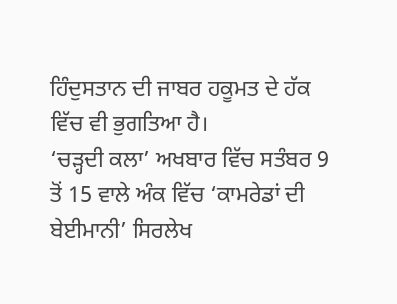ਹਿੰਦੁਸਤਾਨ ਦੀ ਜਾਬਰ ਹਕੂਮਤ ਦੇ ਹੱਕ ਵਿੱਚ ਵੀ ਭੁਗਤਿਆ ਹੈ।
‘ਚੜ੍ਹਦੀ ਕਲਾ’ ਅਖਬਾਰ ਵਿੱਚ ਸਤੰਬਰ 9 ਤੋਂ 15 ਵਾਲੇ ਅੰਕ ਵਿੱਚ ‘ਕਾਮਰੇਡਾਂ ਦੀ ਬੇਈਮਾਨੀ’ ਸਿਰਲੇਖ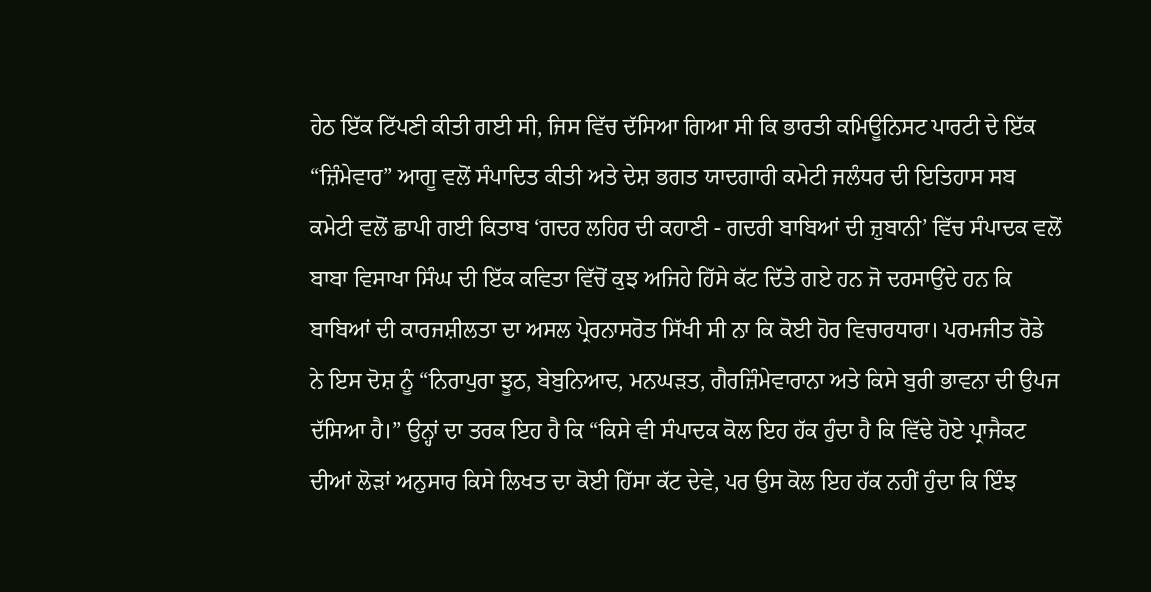ਹੇਠ ਇੱਕ ਟਿੱਪਣੀ ਕੀਤੀ ਗਈ ਸੀ, ਜਿਸ ਵਿੱਚ ਦੱਸਿਆ ਗਿਆ ਸੀ ਕਿ ਭਾਰਤੀ ਕਮਿਊਨਿਸਟ ਪਾਰਟੀ ਦੇ ਇੱਕ “ਜ਼ਿੰਮੇਵਾਰ” ਆਗੂ ਵਲੋਂ ਸੰਪਾਦਿਤ ਕੀਤੀ ਅਤੇ ਦੇਸ਼ ਭਗਤ ਯਾਦਗਾਰੀ ਕਮੇਟੀ ਜਲੰਧਰ ਦੀ ਇਤਿਹਾਸ ਸਬ ਕਮੇਟੀ ਵਲੋਂ ਛਾਪੀ ਗਈ ਕਿਤਾਬ ‘ਗਦਰ ਲਹਿਰ ਦੀ ਕਹਾਣੀ - ਗਦਰੀ ਬਾਬਿਆਂ ਦੀ ਜ਼ੁਬਾਨੀ’ ਵਿੱਚ ਸੰਪਾਦਕ ਵਲੋਂ ਬਾਬਾ ਵਿਸਾਖਾ ਸਿੰਘ ਦੀ ਇੱਕ ਕਵਿਤਾ ਵਿੱਚੋਂ ਕੁਝ ਅਜਿਹੇ ਹਿੱਸੇ ਕੱਟ ਦਿੱਤੇ ਗਏ ਹਨ ਜੋ ਦਰਸਾਉਂਦੇ ਹਨ ਕਿ ਬਾਬਿਆਂ ਦੀ ਕਾਰਜਸ਼ੀਲਤਾ ਦਾ ਅਸਲ ਪ੍ਰੇਰਨਾਸਰੋਤ ਸਿੱਖੀ ਸੀ ਨਾ ਕਿ ਕੋਈ ਹੋਰ ਵਿਚਾਰਧਾਰਾ। ਪਰਮਜੀਤ ਰੋਡੇ ਨੇ ਇਸ ਦੋਸ਼ ਨੂੰ “ਨਿਰਾਪੁਰਾ ਝੂਠ, ਬੇਬੁਨਿਆਦ, ਮਨਘੜਤ, ਗੈਰਜ਼ਿੰਮੇਵਾਰਾਨਾ ਅਤੇ ਕਿਸੇ ਬੁਰੀ ਭਾਵਨਾ ਦੀ ਉਪਜ ਦੱਸਿਆ ਹੈ।” ਉਨ੍ਹਾਂ ਦਾ ਤਰਕ ਇਹ ਹੈ ਕਿ “ਕਿਸੇ ਵੀ ਸੰਪਾਦਕ ਕੋਲ ਇਹ ਹੱਕ ਹੁੰਦਾ ਹੈ ਕਿ ਵਿੱਢੇ ਹੋਏ ਪ੍ਰਾਜੈਕਟ ਦੀਆਂ ਲੋੜਾਂ ਅਨੁਸਾਰ ਕਿਸੇ ਲਿਖਤ ਦਾ ਕੋਈ ਹਿੱਸਾ ਕੱਟ ਦੇਵੇ, ਪਰ ਉਸ ਕੋਲ ਇਹ ਹੱਕ ਨਹੀਂ ਹੁੰਦਾ ਕਿ ਇੰਝ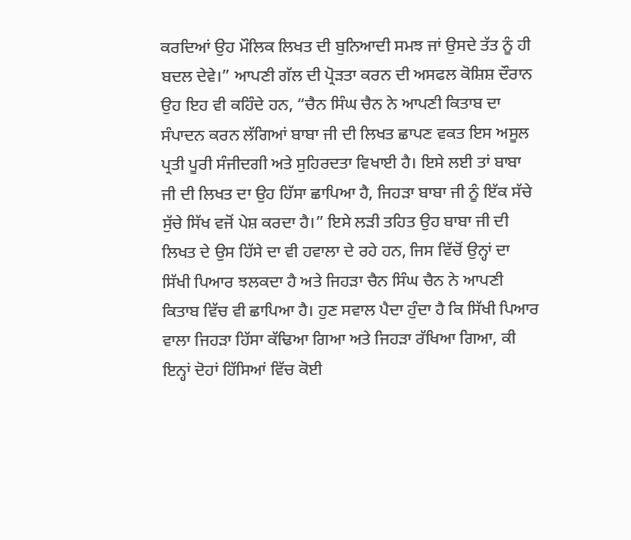ਕਰਦਿਆਂ ਉਹ ਮੌਲਿਕ ਲਿਖਤ ਦੀ ਬੁਨਿਆਦੀ ਸਮਝ ਜਾਂ ਉਸਦੇ ਤੱਤ ਨੂੰ ਹੀ ਬਦਲ ਦੇਵੇ।” ਆਪਣੀ ਗੱਲ ਦੀ ਪ੍ਰੋੜਤਾ ਕਰਨ ਦੀ ਅਸਫਲ ਕੋਸ਼ਿਸ਼ ਦੌਰਾਨ ਉਹ ਇਹ ਵੀ ਕਹਿੰਦੇ ਹਨ, “ਚੈਨ ਸਿੰਘ ਚੈਨ ਨੇ ਆਪਣੀ ਕਿਤਾਬ ਦਾ ਸੰਪਾਦਨ ਕਰਨ ਲੱਗਿਆਂ ਬਾਬਾ ਜੀ ਦੀ ਲਿਖਤ ਛਾਪਣ ਵਕਤ ਇਸ ਅਸੂਲ ਪ੍ਰਤੀ ਪੂਰੀ ਸੰਜੀਦਗੀ ਅਤੇ ਸੁਹਿਰਦਤਾ ਵਿਖਾਈ ਹੈ। ਇਸੇ ਲਈ ਤਾਂ ਬਾਬਾ ਜੀ ਦੀ ਲਿਖਤ ਦਾ ਉਹ ਹਿੱਸਾ ਛਾਪਿਆ ਹੈ, ਜਿਹੜਾ ਬਾਬਾ ਜੀ ਨੂੰ ਇੱਕ ਸੱਚੇ ਸੁੱਚੇ ਸਿੱਖ ਵਜੋਂ ਪੇਸ਼ ਕਰਦਾ ਹੈ।” ਇਸੇ ਲੜੀ ਤਹਿਤ ਉਹ ਬਾਬਾ ਜੀ ਦੀ ਲਿਖਤ ਦੇ ਉਸ ਹਿੱਸੇ ਦਾ ਵੀ ਹਵਾਲਾ ਦੇ ਰਹੇ ਹਨ, ਜਿਸ ਵਿੱਚੋਂ ਉਨ੍ਹਾਂ ਦਾ ਸਿੱਖੀ ਪਿਆਰ ਝਲਕਦਾ ਹੈ ਅਤੇ ਜਿਹੜਾ ਚੈਨ ਸਿੰਘ ਚੈਨ ਨੇ ਆਪਣੀ ਕਿਤਾਬ ਵਿੱਚ ਵੀ ਛਾਪਿਆ ਹੈ। ਹੁਣ ਸਵਾਲ ਪੈਦਾ ਹੁੰਦਾ ਹੈ ਕਿ ਸਿੱਖੀ ਪਿਆਰ ਵਾਲਾ ਜਿਹੜਾ ਹਿੱਸਾ ਕੱਢਿਆ ਗਿਆ ਅਤੇ ਜਿਹੜਾ ਰੱਖਿਆ ਗਿਆ, ਕੀ ਇਨ੍ਹਾਂ ਦੋਹਾਂ ਹਿੱਸਿਆਂ ਵਿੱਚ ਕੋਈ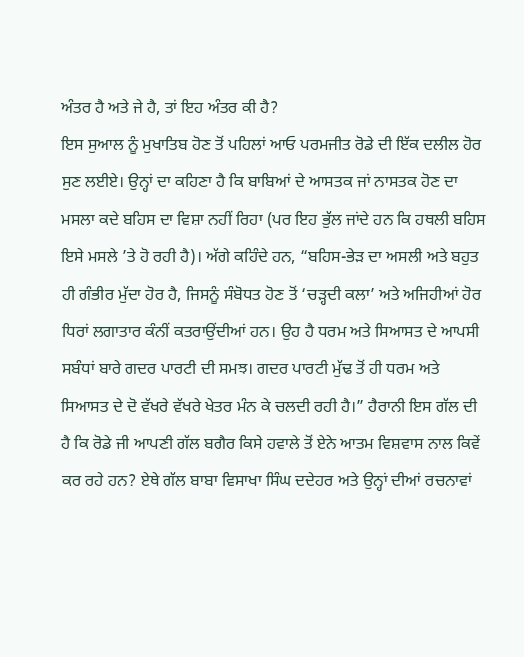ਅੰਤਰ ਹੈ ਅਤੇ ਜੇ ਹੈ, ਤਾਂ ਇਹ ਅੰਤਰ ਕੀ ਹੈ?
ਇਸ ਸੁਆਲ ਨੂੰ ਮੁਖਾਤਿਬ ਹੋਣ ਤੋਂ ਪਹਿਲਾਂ ਆਓ ਪਰਮਜੀਤ ਰੋਡੇ ਦੀ ਇੱਕ ਦਲੀਲ ਹੋਰ ਸੁਣ ਲਈਏ। ਉਨ੍ਹਾਂ ਦਾ ਕਹਿਣਾ ਹੈ ਕਿ ਬਾਬਿਆਂ ਦੇ ਆਸਤਕ ਜਾਂ ਨਾਸਤਕ ਹੋਣ ਦਾ ਮਸਲਾ ਕਦੇ ਬਹਿਸ ਦਾ ਵਿਸ਼ਾ ਨਹੀਂ ਰਿਹਾ (ਪਰ ਇਹ ਭੁੱਲ ਜਾਂਦੇ ਹਨ ਕਿ ਹਥਲੀ ਬਹਿਸ ਇਸੇ ਮਸਲੇ ’ਤੇ ਹੋ ਰਹੀ ਹੈ)। ਅੱਗੇ ਕਹਿੰਦੇ ਹਨ, “ਬਹਿਸ-ਭੇੜ ਦਾ ਅਸਲੀ ਅਤੇ ਬਹੁਤ ਹੀ ਗੰਭੀਰ ਮੁੱਦਾ ਹੋਰ ਹੈ, ਜਿਸਨੂੰ ਸੰਬੋਧਤ ਹੋਣ ਤੋਂ ‘ਚੜ੍ਹਦੀ ਕਲਾ’ ਅਤੇ ਅਜਿਹੀਆਂ ਹੋਰ ਧਿਰਾਂ ਲਗਾਤਾਰ ਕੰਨੀਂ ਕਤਰਾਉਂਦੀਆਂ ਹਨ। ਉਹ ਹੈ ਧਰਮ ਅਤੇ ਸਿਆਸਤ ਦੇ ਆਪਸੀ ਸਬੰਧਾਂ ਬਾਰੇ ਗਦਰ ਪਾਰਟੀ ਦੀ ਸਮਝ। ਗਦਰ ਪਾਰਟੀ ਮੁੱਢ ਤੋਂ ਹੀ ਧਰਮ ਅਤੇ ਸਿਆਸਤ ਦੇ ਦੋ ਵੱਖਰੇ ਵੱਖਰੇ ਖੇਤਰ ਮੰਨ ਕੇ ਚਲਦੀ ਰਹੀ ਹੈ।” ਹੈਰਾਨੀ ਇਸ ਗੱਲ ਦੀ ਹੈ ਕਿ ਰੋਡੇ ਜੀ ਆਪਣੀ ਗੱਲ ਬਗੈਰ ਕਿਸੇ ਹਵਾਲੇ ਤੋਂ ਏਨੇ ਆਤਮ ਵਿਸ਼ਵਾਸ ਨਾਲ ਕਿਵੇਂ ਕਰ ਰਹੇ ਹਨ? ਏਥੇ ਗੱਲ ਬਾਬਾ ਵਿਸਾਖਾ ਸਿੰਘ ਦਦੇਹਰ ਅਤੇ ਉਨ੍ਹਾਂ ਦੀਆਂ ਰਚਨਾਵਾਂ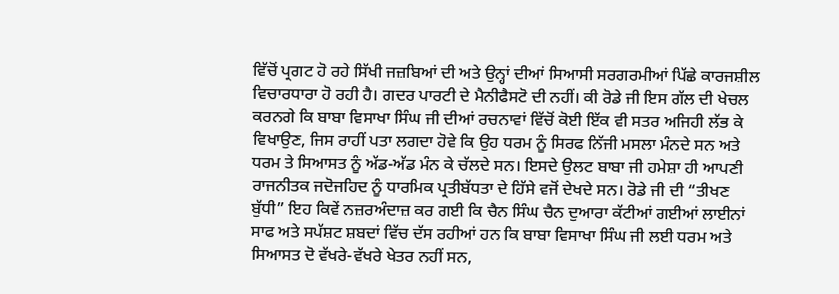ਵਿੱਚੋਂ ਪ੍ਰਗਟ ਹੋ ਰਹੇ ਸਿੱਖੀ ਜਜ਼ਬਿਆਂ ਦੀ ਅਤੇ ਉਨ੍ਹਾਂ ਦੀਆਂ ਸਿਆਸੀ ਸਰਗਰਮੀਆਂ ਪਿੱਛੇ ਕਾਰਜਸ਼ੀਲ ਵਿਚਾਰਧਾਰਾ ਹੋ ਰਹੀ ਹੈ। ਗਦਰ ਪਾਰਟੀ ਦੇ ਮੈਨੀਫੈਸਟੋ ਦੀ ਨਹੀਂ। ਕੀ ਰੋਡੇ ਜੀ ਇਸ ਗੱਲ ਦੀ ਖੇਚਲ ਕਰਨਗੇ ਕਿ ਬਾਬਾ ਵਿਸਾਖਾ ਸਿੰਘ ਜੀ ਦੀਆਂ ਰਚਨਾਵਾਂ ਵਿੱਚੋਂ ਕੋਈ ਇੱਕ ਵੀ ਸਤਰ ਅਜਿਹੀ ਲੱਭ ਕੇ ਵਿਖਾਉਣ, ਜਿਸ ਰਾਹੀਂ ਪਤਾ ਲਗਦਾ ਹੋਵੇ ਕਿ ਉਹ ਧਰਮ ਨੂੰ ਸਿਰਫ ਨਿੱਜੀ ਮਸਲਾ ਮੰਨਦੇ ਸਨ ਅਤੇ ਧਰਮ ਤੇ ਸਿਆਸਤ ਨੂੰ ਅੱਡ-ਅੱਡ ਮੰਨ ਕੇ ਚੱਲਦੇ ਸਨ। ਇਸਦੇ ਉਲਟ ਬਾਬਾ ਜੀ ਹਮੇਸ਼ਾ ਹੀ ਆਪਣੀ ਰਾਜਨੀਤਕ ਜਦੋਜਹਿਦ ਨੂੰ ਧਾਰਮਿਕ ਪ੍ਰਤੀਬੱਧਤਾ ਦੇ ਹਿੱਸੇ ਵਜੋਂ ਦੇਖਦੇ ਸਨ। ਰੋਡੇ ਜੀ ਦੀ “ਤੀਖਣ ਬੁੱਧੀ” ਇਹ ਕਿਵੇਂ ਨਜ਼ਰਅੰਦਾਜ਼ ਕਰ ਗਈ ਕਿ ਚੈਨ ਸਿੰਘ ਚੈਨ ਦੁਆਰਾ ਕੱਟੀਆਂ ਗਈਆਂ ਲਾਈਨਾਂ ਸਾਫ ਅਤੇ ਸਪੱਸ਼ਟ ਸ਼ਬਦਾਂ ਵਿੱਚ ਦੱਸ ਰਹੀਆਂ ਹਨ ਕਿ ਬਾਬਾ ਵਿਸਾਖਾ ਸਿੰਘ ਜੀ ਲਈ ਧਰਮ ਅਤੇ ਸਿਆਸਤ ਦੋ ਵੱਖਰੇ-ਵੱਖਰੇ ਖੇਤਰ ਨਹੀਂ ਸਨ,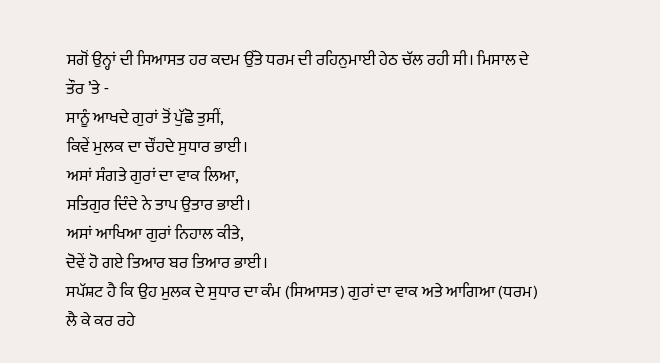ਸਗੋਂ ਉਨ੍ਹਾਂ ਦੀ ਸਿਆਸਤ ਹਰ ਕਦਮ ਉੱਤੇ ਧਰਮ ਦੀ ਰਹਿਨੁਮਾਈ ਹੇਠ ਚੱਲ ਰਹੀ ਸੀ। ਮਿਸਾਲ ਦੇ ਤੌਰ ’ਤੇ -
ਸਾਨੂੰ ਆਖਦੇ ਗੁਰਾਂ ਤੋਂ ਪੁੱਛੋ ਤੁਸੀਂ,
ਕਿਵੇਂ ਮੁਲਕ ਦਾ ਚੌਂਹਦੇ ਸੁਧਾਰ ਭਾਈ।
ਅਸਾਂ ਸੰਗਤੇ ਗੁਰਾਂ ਦਾ ਵਾਕ ਲਿਆ,
ਸਤਿਗੁਰ ਦਿੰਦੇ ਨੇ ਤਾਪ ਉਤਾਰ ਭਾਈ।
ਅਸਾਂ ਆਖਿਆ ਗੁਰਾਂ ਨਿਹਾਲ ਕੀਤੇ,
ਦੋਵੇਂ ਹੋ ਗਏ ਤਿਆਰ ਬਰ ਤਿਆਰ ਭਾਈ।
ਸਪੱਸ਼ਟ ਹੈ ਕਿ ਉਹ ਮੁਲਕ ਦੇ ਸੁਧਾਰ ਦਾ ਕੰਮ (ਸਿਆਸਤ) ਗੁਰਾਂ ਦਾ ਵਾਕ ਅਤੇ ਆਗਿਆ (ਧਰਮ) ਲੈ ਕੇ ਕਰ ਰਹੇ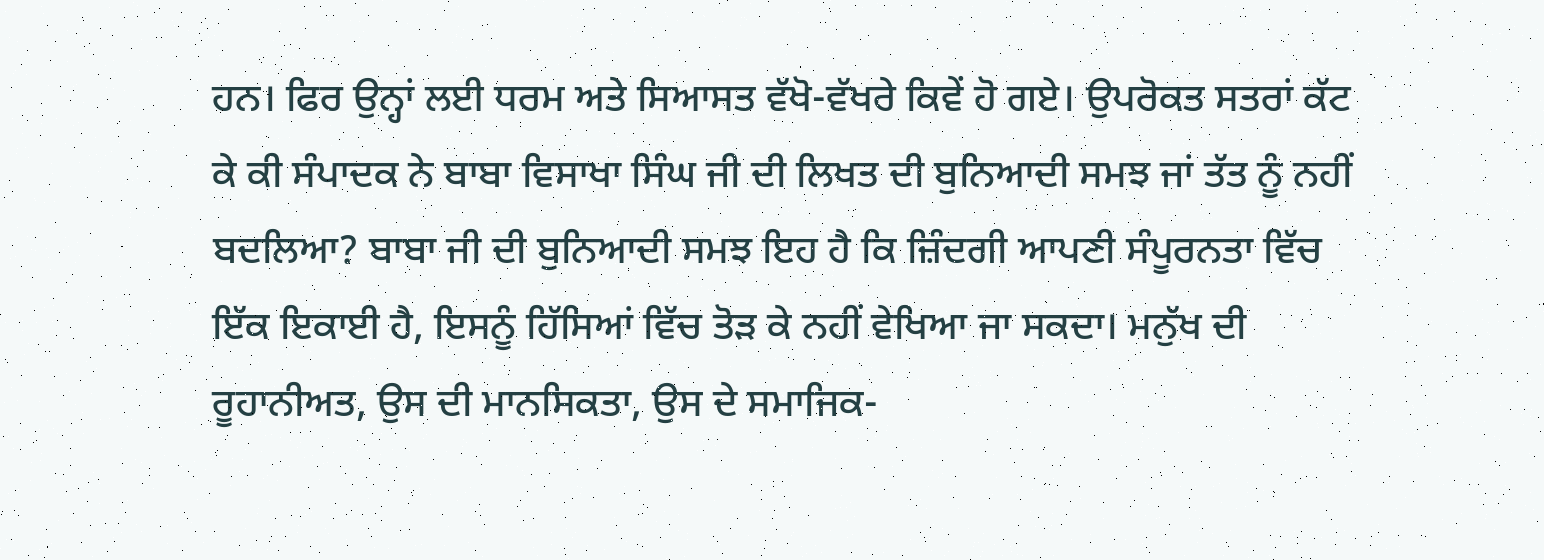ਹਨ। ਫਿਰ ਉਨ੍ਹਾਂ ਲਈ ਧਰਮ ਅਤੇ ਸਿਆਸਤ ਵੱਖੋ-ਵੱਖਰੇ ਕਿਵੇਂ ਹੋ ਗਏ। ਉਪਰੋਕਤ ਸਤਰਾਂ ਕੱਟ ਕੇ ਕੀ ਸੰਪਾਦਕ ਨੇ ਬਾਬਾ ਵਿਸਾਖਾ ਸਿੰਘ ਜੀ ਦੀ ਲਿਖਤ ਦੀ ਬੁਨਿਆਦੀ ਸਮਝ ਜਾਂ ਤੱਤ ਨੂੰ ਨਹੀਂ ਬਦਲਿਆ? ਬਾਬਾ ਜੀ ਦੀ ਬੁਨਿਆਦੀ ਸਮਝ ਇਹ ਹੈ ਕਿ ਜ਼ਿੰਦਗੀ ਆਪਣੀ ਸੰਪੂਰਨਤਾ ਵਿੱਚ ਇੱਕ ਇਕਾਈ ਹੈ, ਇਸਨੂੰ ਹਿੱਸਿਆਂ ਵਿੱਚ ਤੋੜ ਕੇ ਨਹੀਂ ਵੇਖਿਆ ਜਾ ਸਕਦਾ। ਮਨੁੱਖ ਦੀ ਰੂਹਾਨੀਅਤ, ਉਸ ਦੀ ਮਾਨਸਿਕਤਾ, ਉਸ ਦੇ ਸਮਾਜਿਕ-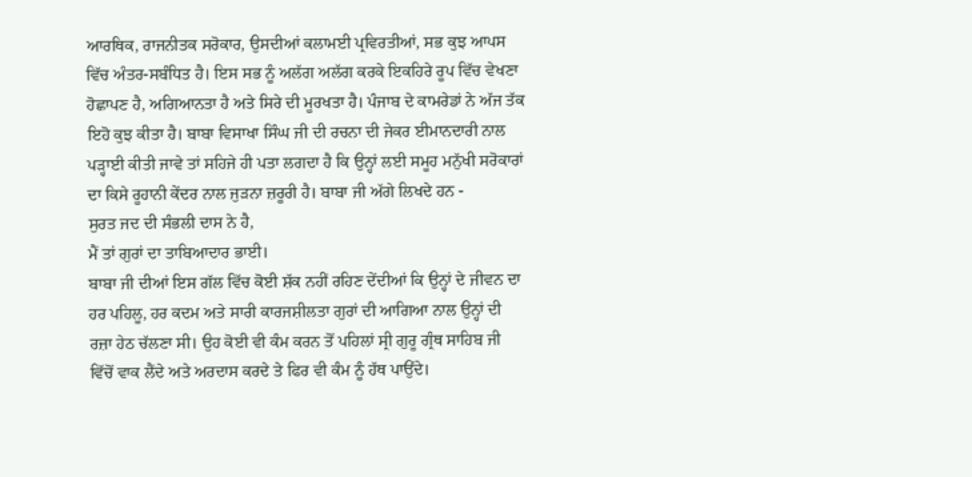ਆਰਥਿਕ, ਰਾਜਨੀਤਕ ਸਰੋਕਾਰ, ਉਸਦੀਆਂ ਕਲਾਮਈ ਪ੍ਰਵਿਰਤੀਆਂ, ਸਭ ਕੁਝ ਆਪਸ ਵਿੱਚ ਅੰਤਰ-ਸਬੰਧਿਤ ਹੈ। ਇਸ ਸਭ ਨੂੰ ਅਲੱਗ ਅਲੱਗ ਕਰਕੇ ਇਕਹਿਰੇ ਰੂਪ ਵਿੱਚ ਵੇਖਣਾ ਹੋਛਾਪਣ ਹੈ, ਅਗਿਆਨਤਾ ਹੈ ਅਤੇ ਸਿਰੇ ਦੀ ਮੂਰਖਤਾ ਹੈ। ਪੰਜਾਬ ਦੇ ਕਾਮਰੇਡਾਂ ਨੇ ਅੱਜ ਤੱਕ ਇਹੋ ਕੁਝ ਕੀਤਾ ਹੈ। ਬਾਬਾ ਵਿਸਾਖਾ ਸਿੰਘ ਜੀ ਦੀ ਰਚਨਾ ਦੀ ਜੇਕਰ ਈਮਾਨਦਾਰੀ ਨਾਲ ਪੜ੍ਹਾਈ ਕੀਤੀ ਜਾਵੇ ਤਾਂ ਸਹਿਜੇ ਹੀ ਪਤਾ ਲਗਦਾ ਹੈ ਕਿ ਉਨ੍ਹਾਂ ਲਈ ਸਮੂਹ ਮਨੁੱਖੀ ਸਰੋਕਾਰਾਂ ਦਾ ਕਿਸੇ ਰੂਹਾਨੀ ਕੇਂਦਰ ਨਾਲ ਜੁੜਨਾ ਜ਼ਰੂਰੀ ਹੈ। ਬਾਬਾ ਜੀ ਅੱਗੇ ਲਿਖਦੇ ਹਨ -
ਸੁਰਤ ਜਦ ਦੀ ਸੰਭਲੀ ਦਾਸ ਨੇ ਹੈ,
ਮੈਂ ਤਾਂ ਗੁਰਾਂ ਦਾ ਤਾਬਿਆਦਾਰ ਭਾਈ।
ਬਾਬਾ ਜੀ ਦੀਆਂ ਇਸ ਗੱਲ ਵਿੱਚ ਕੋਈ ਸ਼ੱਕ ਨਹੀਂ ਰਹਿਣ ਦੇਂਦੀਆਂ ਕਿ ਉਨ੍ਹਾਂ ਦੇ ਜੀਵਨ ਦਾ ਹਰ ਪਹਿਲੂ, ਹਰ ਕਦਮ ਅਤੇ ਸਾਰੀ ਕਾਰਜਸ਼ੀਲਤਾ ਗੁਰਾਂ ਦੀ ਆਗਿਆ ਨਾਲ ਉਨ੍ਹਾਂ ਦੀ ਰਜ਼ਾ ਹੇਠ ਚੱਲਣਾ ਸੀ। ਉਹ ਕੋਈ ਵੀ ਕੰਮ ਕਰਨ ਤੋਂ ਪਹਿਲਾਂ ਸ੍ਰੀ ਗੁਰੂ ਗ੍ਰੰਥ ਸਾਹਿਬ ਜੀ ਵਿੱਚੋਂ ਵਾਕ ਲੈਂਦੇ ਅਤੇ ਅਰਦਾਸ ਕਰਦੇ ਤੇ ਫਿਰ ਵੀ ਕੰਮ ਨੂੰ ਹੱਥ ਪਾਉਂਦੇ।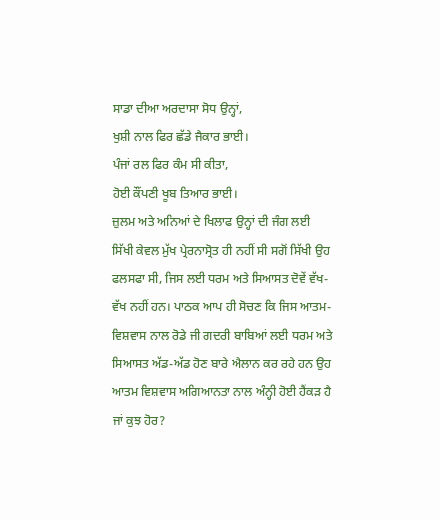ਸਾਡਾ ਦੀਆ ਅਰਦਾਸਾ ਸੋਧ ਉਨ੍ਹਾਂ,
ਖੁਸ਼ੀ ਨਾਲ ਫਿਰ ਛੱਡੇ ਜੈਕਾਰ ਭਾਈ।
ਪੰਜਾਂ ਰਲ ਫਿਰ ਕੰਮ ਸੀ ਕੀਤਾ,
ਹੋਈ ਕੌਂਪਣੀ ਖੂਬ ਤਿਆਰ ਭਾਈ।
ਜ਼ੁਲਮ ਅਤੇ ਅਨਿਆਂ ਦੇ ਖਿਲਾਫ ਉਨ੍ਹਾਂ ਦੀ ਜੰਗ ਲਈ ਸਿੱਖੀ ਕੇਵਲ ਮੁੱਖ ਪ੍ਰੇਰਨਾਸ੍ਰੋਤ ਹੀ ਨਹੀਂ ਸੀ ਸਗੋਂ ਸਿੱਖੀ ਉਹ ਫਲਸਫਾ ਸੀ, ਜਿਸ ਲਈ ਧਰਮ ਅਤੇ ਸਿਆਸਤ ਦੋਵੇਂ ਵੱਖ-ਵੱਖ ਨਹੀਂ ਹਨ। ਪਾਠਕ ਆਪ ਹੀ ਸੋਚਣ ਕਿ ਜਿਸ ਆਤਮ-ਵਿਸ਼ਵਾਸ ਨਾਲ ਰੋਡੇ ਜੀ ਗਦਰੀ ਬਾਬਿਆਂ ਲਈ ਧਰਮ ਅਤੇ ਸਿਆਸਤ ਅੱਡ-ਅੱਡ ਹੋਣ ਬਾਰੇ ਐਲਾਨ ਕਰ ਰਹੇ ਹਨ ਉਹ ਆਤਮ ਵਿਸ਼ਵਾਸ ਅਗਿਆਨਤਾ ਨਾਲ ਅੰਨ੍ਹੀ ਹੋਈ ਹੈਂਕੜ ਹੈ ਜਾਂ ਕੁਝ ਹੋਰ?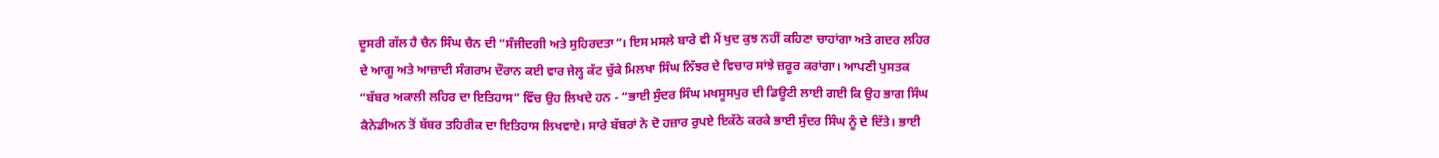ਦੂਸਰੀ ਗੱਲ ਹੈ ਚੈਨ ਸਿੰਘ ਚੈਨ ਦੀ “ਸੰਜੀਦਗੀ ਅਤੇ ਸੁਹਿਰਦਤਾ”। ਇਸ ਮਸਲੇ ਬਾਰੇ ਵੀ ਮੈਂ ਖੁਦ ਕੁਝ ਨਹੀਂ ਕਹਿਣਾ ਚਾਹਾਂਗਾ ਅਤੇ ਗਦਰ ਲਹਿਰ ਦੇ ਆਗੂ ਅਤੇ ਆਜ਼ਾਦੀ ਸੰਗਰਾਮ ਦੌਰਾਨ ਕਈ ਵਾਰ ਜੇਲ੍ਹ ਕੱਟ ਚੁੱਕੇ ਮਿਲਖਾ ਸਿੰਘ ਨਿੱਝਰ ਦੇ ਵਿਚਾਰ ਸਾਂਝੇ ਜ਼ਰੂਰ ਕਰਾਂਗਾ। ਆਪਣੀ ਪੁਸਤਕ “ਬੱਬਰ ਅਕਾਲੀ ਲਹਿਰ ਦਾ ਇਤਿਹਾਸ” ਵਿੱਚ ਉਹ ਲਿਖਦੇ ਹਨ - “ਭਾਈ ਸੁੰਦਰ ਸਿੰਘ ਮਖਸੂਸਪੁਰ ਦੀ ਡਿਊਟੀ ਲਾਈ ਗਈ ਕਿ ਉਹ ਭਾਗ ਸਿੰਘ ਕੈਨੇਡੀਅਨ ਤੋਂ ਬੱਬਰ ਤਹਿਰੀਕ ਦਾ ਇਤਿਹਾਸ ਲਿਖਵਾਏ। ਸਾਰੇ ਬੱਬਰਾਂ ਨੇ ਦੋ ਹਜ਼ਾਰ ਰੁਪਏ ਇਕੱਠੇ ਕਰਕੇ ਭਾਈ ਸੁੰਦਰ ਸਿੰਘ ਨੂੰ ਦੇ ਦਿੱਤੇ। ਭਾਈ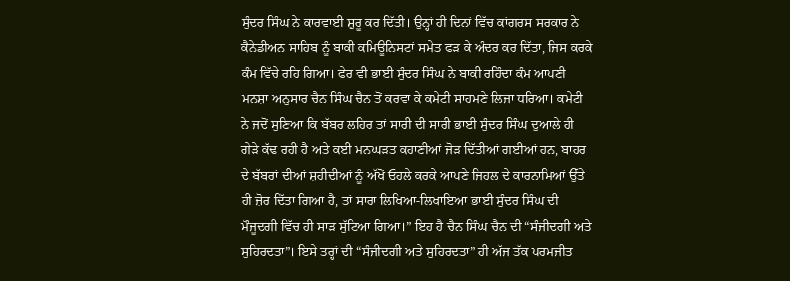ਸੁੰਦਰ ਸਿੰਘ ਨੇ ਕਾਰਵਾਈ ਸ਼ੁਰੂ ਕਰ ਦਿੱਤੀ। ਉਨ੍ਹਾਂ ਹੀ ਦਿਨਾਂ ਵਿੱਚ ਕਾਂਗਰਸ ਸਰਕਾਰ ਨੇ ਕੈਨੇਡੀਅਨ ਸਾਹਿਬ ਨੂੰ ਬਾਕੀ ਕਮਿਊਨਿਸਟਾਂ ਸਮੇਤ ਫੜ ਕੇ ਅੰਦਰ ਕਰ ਦਿੱਤਾ, ਜਿਸ ਕਰਕੇ ਕੰਮ ਵਿੱਚੇ ਰਹਿ ਗਿਆ। ਫੇਰ ਵੀ ਭਾਈ ਸੁੰਦਰ ਸਿੰਘ ਨੇ ਬਾਕੀ ਰਹਿੰਦਾ ਕੰਮ ਆਪਣੀ ਮਨਸ਼ਾ ਅਨੁਸਾਰ ਚੈਨ ਸਿੰਘ ਚੈਨ ਤੋਂ ਕਰਵਾ ਕੇ ਕਮੇਟੀ ਸਾਹਮਣੇ ਲਿਜਾ ਧਰਿਆ। ਕਮੇਟੀ ਨੇ ਜਦੋਂ ਸੁਣਿਆ ਕਿ ਬੱਬਰ ਲਹਿਰ ਤਾਂ ਸਾਰੀ ਦੀ ਸਾਰੀ ਭਾਈ ਸੁੰਦਰ ਸਿੰਘ ਦੁਆਲੇ ਹੀ ਗੇੜੇ ਕੱਢ ਰਹੀ ਹੈ ਅਤੇ ਕਈ ਮਨਘੜਤ ਕਹਾਣੀਆਂ ਜੋੜ ਦਿੱਤੀਆਂ ਗਈਆਂ ਹਨ, ਬਾਹਰ ਦੇ ਬੱਬਰਾਂ ਦੀਆਂ ਸ਼ਹੀਦੀਆਂ ਨੂੰ ਅੱਖੋਂ ਓਹਲੇ ਕਰਕੇ ਆਪਣੇ ਜਿਹਲ ਦੇ ਕਾਰਨਾਮਿਆਂ ਉੱਤੇ ਹੀ ਜ਼ੋਰ ਦਿੱਤਾ ਗਿਆ ਹੈ, ਤਾਂ ਸਾਰਾ ਲਿਖਿਆ-ਲਿਖਾਇਆ ਭਾਈ ਸੁੰਦਰ ਸਿੰਘ ਦੀ ਮੌਜੂਦਗੀ ਵਿੱਚ ਹੀ ਸਾੜ ਸੁੱਟਿਆ ਗਿਆ।” ਇਹ ਹੈ ਚੈਨ ਸਿੰਘ ਚੈਨ ਦੀ “ਸੰਜੀਦਗੀ ਅਤੇ ਸੁਹਿਰਦਤਾ”। ਇਸੇ ਤਰ੍ਹਾਂ ਦੀ “ਸੰਜੀਦਗੀ ਅਤੇ ਸੁਹਿਰਦਤਾ” ਹੀ ਅੱਜ ਤੱਕ ਪਰਮਜੀਤ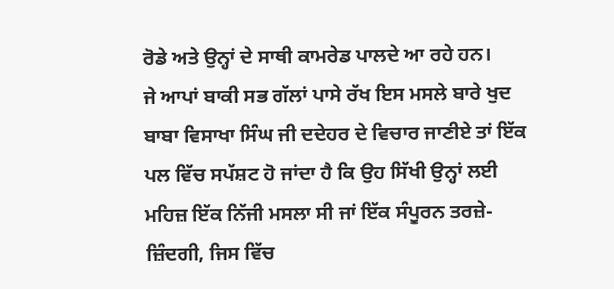ਰੋਡੇ ਅਤੇ ਉਨ੍ਹਾਂ ਦੇ ਸਾਥੀ ਕਾਮਰੇਡ ਪਾਲਦੇ ਆ ਰਹੇ ਹਨ।
ਜੇ ਆਪਾਂ ਬਾਕੀ ਸਭ ਗੱਲਾਂ ਪਾਸੇ ਰੱਖ ਇਸ ਮਸਲੇ ਬਾਰੇ ਖੁਦ ਬਾਬਾ ਵਿਸਾਖਾ ਸਿੰਘ ਜੀ ਦਦੇਹਰ ਦੇ ਵਿਚਾਰ ਜਾਣੀਏ ਤਾਂ ਇੱਕ ਪਲ ਵਿੱਚ ਸਪੱਸ਼ਟ ਹੋ ਜਾਂਦਾ ਹੈ ਕਿ ਉਹ ਸਿੱਖੀ ਉਨ੍ਹਾਂ ਲਈ ਮਹਿਜ਼ ਇੱਕ ਨਿੱਜੀ ਮਸਲਾ ਸੀ ਜਾਂ ਇੱਕ ਸੰਪੂਰਨ ਤਰਜ਼ੇ-ਜ਼ਿੰਦਗੀ, ਜਿਸ ਵਿੱਚ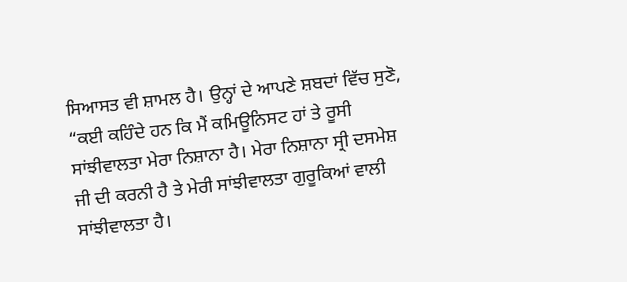ਸਿਆਸਤ ਵੀ ਸ਼ਾਮਲ ਹੈ। ਉਨ੍ਹਾਂ ਦੇ ਆਪਣੇ ਸ਼ਬਦਾਂ ਵਿੱਚ ਸੁਣੋ, “ਕਈ ਕਹਿੰਦੇ ਹਨ ਕਿ ਮੈਂ ਕਮਿਊਨਿਸਟ ਹਾਂ ਤੇ ਰੂਸੀ ਸਾਂਝੀਵਾਲਤਾ ਮੇਰਾ ਨਿਸ਼ਾਨਾ ਹੈ। ਮੇਰਾ ਨਿਸ਼ਾਨਾ ਸ੍ਰੀ ਦਸਮੇਸ਼ ਜੀ ਦੀ ਕਰਨੀ ਹੈ ਤੇ ਮੇਰੀ ਸਾਂਝੀਵਾਲਤਾ ਗੁਰੂਕਿਆਂ ਵਾਲੀ ਸਾਂਝੀਵਾਲਤਾ ਹੈ।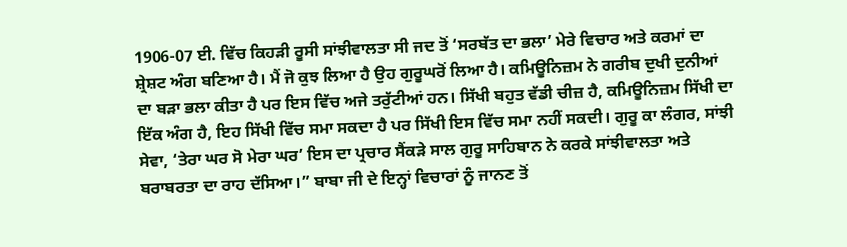1906-07 ਈ. ਵਿੱਚ ਕਿਹੜੀ ਰੂਸੀ ਸਾਂਝੀਵਾਲਤਾ ਸੀ ਜਦ ਤੋਂ ‘ਸਰਬੱਤ ਦਾ ਭਲਾ’ ਮੇਰੇ ਵਿਚਾਰ ਅਤੇ ਕਰਮਾਂ ਦਾ ਸ਼੍ਰੇਸ਼ਟ ਅੰਗ ਬਣਿਆ ਹੈ। ਮੈਂ ਜੋ ਕੁਝ ਲਿਆ ਹੈ ਉਹ ਗੁਰੂਘਰੋਂ ਲਿਆ ਹੈ। ਕਮਿਊਨਿਜ਼ਮ ਨੇ ਗਰੀਬ ਦੁਖੀ ਦੁਨੀਆਂ ਦਾ ਬੜਾ ਭਲਾ ਕੀਤਾ ਹੈ ਪਰ ਇਸ ਵਿੱਚ ਅਜੇ ਤਰੁੱਟੀਆਂ ਹਨ। ਸਿੱਖੀ ਬਹੁਤ ਵੱਡੀ ਚੀਜ਼ ਹੈ, ਕਮਿਊਨਿਜ਼ਮ ਸਿੱਖੀ ਦਾ ਇੱਕ ਅੰਗ ਹੈ, ਇਹ ਸਿੱਖੀ ਵਿੱਚ ਸਮਾ ਸਕਦਾ ਹੈ ਪਰ ਸਿੱਖੀ ਇਸ ਵਿੱਚ ਸਮਾ ਨਹੀਂ ਸਕਦੀ। ਗੁਰੂ ਕਾ ਲੰਗਰ, ਸਾਂਝੀ ਸੇਵਾ, ‘ਤੇਰਾ ਘਰ ਸੋ ਮੇਰਾ ਘਰ’ ਇਸ ਦਾ ਪ੍ਰਚਾਰ ਸੈਂਕੜੇ ਸਾਲ ਗੁਰੂ ਸਾਹਿਬਾਨ ਨੇ ਕਰਕੇ ਸਾਂਝੀਵਾਲਤਾ ਅਤੇ ਬਰਾਬਰਤਾ ਦਾ ਰਾਹ ਦੱਸਿਆ।” ਬਾਬਾ ਜੀ ਦੇ ਇਨ੍ਹਾਂ ਵਿਚਾਰਾਂ ਨੂੰ ਜਾਨਣ ਤੋਂ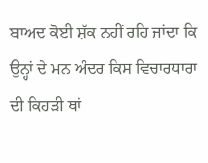ਬਾਅਦ ਕੋਈ ਸ਼ੱਕ ਨਹੀਂ ਰਹਿ ਜਾਂਦਾ ਕਿ ਉਨ੍ਹਾਂ ਦੇ ਮਨ ਅੰਦਰ ਕਿਸ ਵਿਚਾਰਧਾਰਾ ਦੀ ਕਿਹੜੀ ਥਾਂ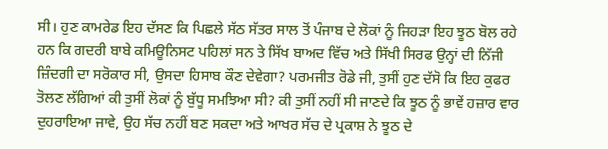ਸੀ। ਹੁਣ ਕਾਮਰੇਡ ਇਹ ਦੱਸਣ ਕਿ ਪਿਛਲੇ ਸੱਠ ਸੱਤਰ ਸਾਲ ਤੋਂ ਪੰਜਾਬ ਦੇ ਲੋਕਾਂ ਨੂੰ ਜਿਹੜਾ ਇਹ ਝੂਠ ਬੋਲ ਰਹੇ ਹਨ ਕਿ ਗਦਰੀ ਬਾਬੇ ਕਮਿਊਨਿਸਟ ਪਹਿਲਾਂ ਸਨ ਤੇ ਸਿੱਖ ਬਾਅਦ ਵਿੱਚ ਅਤੇ ਸਿੱਖੀ ਸਿਰਫ ਉਨ੍ਹਾਂ ਦੀ ਨਿੱਜੀ ਜ਼ਿੰਦਗੀ ਦਾ ਸਰੋਕਾਰ ਸੀ, ਉਸਦਾ ਹਿਸਾਬ ਕੌਣ ਦੇਵੇਗਾ? ਪਰਮਜੀਤ ਰੋਡੇ ਜੀ, ਤੁਸੀਂ ਹੁਣ ਦੱਸੋ ਕਿ ਇਹ ਕੁਫਰ ਤੋਲਣ ਲੱਗਿਆਂ ਕੀ ਤੁਸੀਂ ਲੋਕਾਂ ਨੂੰ ਬੁੱਧੂ ਸਮਝਿਆ ਸੀ? ਕੀ ਤੁਸੀਂ ਨਹੀਂ ਸੀ ਜਾਣਦੇ ਕਿ ਝੂਠ ਨੂੰ ਭਾਵੇਂ ਹਜ਼ਾਰ ਵਾਰ ਦੁਹਰਾਇਆ ਜਾਵੇ, ਉਹ ਸੱਚ ਨਹੀਂ ਬਣ ਸਕਦਾ ਅਤੇ ਆਖਰ ਸੱਚ ਦੇ ਪ੍ਰਕਾਸ਼ ਨੇ ਝੂਠ ਦੇ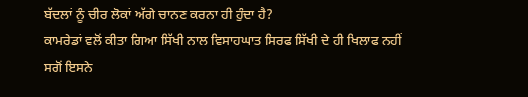ਬੱਦਲਾਂ ਨੂੰ ਚੀਰ ਲੋਕਾਂ ਅੱਗੇ ਚਾਨਣ ਕਰਨਾ ਹੀ ਹੁੰਦਾ ਹੈ?
ਕਾਮਰੇਡਾਂ ਵਲੋਂ ਕੀਤਾ ਗਿਆ ਸਿੱਖੀ ਨਾਲ ਵਿਸਾਹਘਾਤ ਸਿਰਫ ਸਿੱਖੀ ਦੇ ਹੀ ਖਿਲਾਫ ਨਹੀਂ ਸਗੋਂ ਇਸਨੇ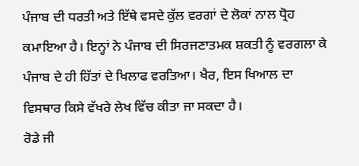ਪੰਜਾਬ ਦੀ ਧਰਤੀ ਅਤੇ ਇੱਥੇ ਵਸਦੇ ਕੁੱਲ ਵਰਗਾਂ ਦੇ ਲੋਕਾਂ ਨਾਲ ਧ੍ਰੋਹ ਕਮਾਇਆ ਹੈ। ਇਨ੍ਹਾਂ ਨੇ ਪੰਜਾਬ ਦੀ ਸਿਰਜਣਾਤਮਕ ਸ਼ਕਤੀ ਨੂੰ ਵਰਗਲਾ ਕੇ ਪੰਜਾਬ ਦੇ ਹੀ ਹਿੱਤਾਂ ਦੇ ਖਿਲਾਫ ਵਰਤਿਆ। ਖੈਰ, ਇਸ ਖਿਆਲ ਦਾ ਵਿਸਥਾਰ ਕਿਸੇ ਵੱਖਰੇ ਲੇਖ ਵਿੱਚ ਕੀਤਾ ਜਾ ਸਕਦਾ ਹੈ।
ਰੋਡੇ ਜੀ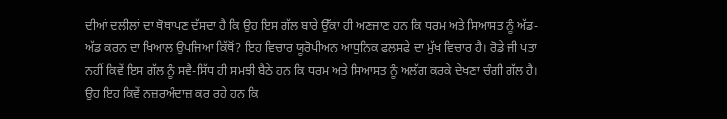ਦੀਆਂ ਦਲੀਲਾਂ ਦਾ ਥੋਥਾਪਣ ਦੱਸਦਾ ਹੈ ਕਿ ਉਹ ਇਸ ਗੱਲ ਬਾਰੇ ਉੱਕਾ ਹੀ ਅਣਜਾਣ ਹਨ ਕਿ ਧਰਮ ਅਤੇ ਸਿਆਸਤ ਨੂੰ ਅੱਡ-ਅੱਡ ਕਰਨ ਦਾ ਖਿਆਲ ਉਪਜਿਆ ਕਿੱਥੋਂ? ਇਹ ਵਿਚਾਰ ਯੂਰੋਪੀਅਨ ਆਧੁਨਿਕ ਫਲਸਫੇ ਦਾ ਮੁੱਖ ਵਿਚਾਰ ਹੈ। ਰੋਡੇ ਜੀ ਪਤਾ ਨਹੀਂ ਕਿਵੇਂ ਇਸ ਗੱਲ ਨੂੰ ਸਵੈ-ਸਿੱਧ ਹੀ ਸਮਝੀ ਬੈਠੇ ਹਨ ਕਿ ਧਰਮ ਅਤੇ ਸਿਆਸਤ ਨੂੰ ਅਲੱਗ ਕਰਕੇ ਦੇਖਣਾ ਚੰਗੀ ਗੱਲ ਹੈ। ਉਹ ਇਹ ਕਿਵੇਂ ਨਜ਼ਰਅੰਦਾਜ਼ ਕਰ ਰਹੇ ਹਨ ਕਿ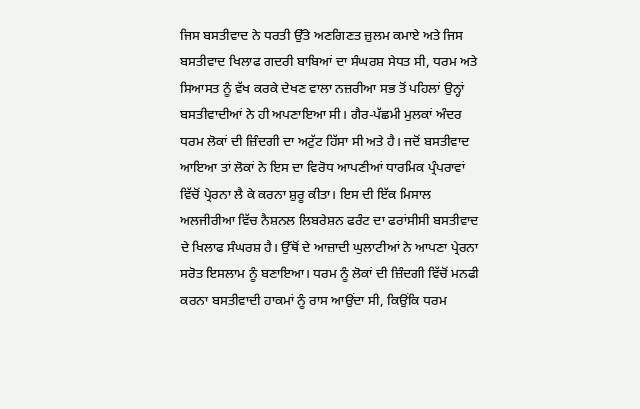ਜਿਸ ਬਸਤੀਵਾਦ ਨੇ ਧਰਤੀ ਉੱਤੇ ਅਣਗਿਣਤ ਜ਼ੁਲਮ ਕਮਾਏ ਅਤੇ ਜਿਸ ਬਸਤੀਵਾਦ ਖਿਲਾਫ ਗਦਰੀ ਬਾਬਿਆਂ ਦਾ ਸੰਘਰਸ਼ ਸੇਧਤ ਸੀ, ਧਰਮ ਅਤੇ ਸਿਆਸਤ ਨੂੰ ਵੱਖ ਕਰਕੇ ਦੇਖਣ ਵਾਲਾ ਨਜ਼ਰੀਆ ਸਭ ਤੋਂ ਪਹਿਲਾਂ ਉਨ੍ਹਾਂ ਬਸਤੀਵਾਦੀਆਂ ਨੇ ਹੀ ਅਪਣਾਇਆ ਸੀ। ਗੈਰ-ਪੱਛਮੀ ਮੁਲਕਾਂ ਅੰਦਰ ਧਰਮ ਲੋਕਾਂ ਦੀ ਜ਼ਿੰਦਗੀ ਦਾ ਅਟੁੱਟ ਹਿੱਸਾ ਸੀ ਅਤੇ ਹੈ। ਜਦੋਂ ਬਸਤੀਵਾਦ ਆਇਆ ਤਾਂ ਲੋਕਾਂ ਨੇ ਇਸ ਦਾ ਵਿਰੋਧ ਆਪਣੀਆਂ ਧਾਰਮਿਕ ਪ੍ਰੰਪਰਾਵਾਂ ਵਿੱਚੋਂ ਪ੍ਰੇਰਨਾ ਲੈ ਕੇ ਕਰਨਾ ਸ਼ੁਰੂ ਕੀਤਾ। ਇਸ ਦੀ ਇੱਕ ਮਿਸਾਲ ਅਲਜੀਰੀਆ ਵਿੱਚ ਨੈਸ਼ਨਲ ਲਿਬਰੇਸ਼ਨ ਫਰੰਟ ਦਾ ਫਰਾਂਸੀਸੀ ਬਸਤੀਵਾਦ ਦੇ ਖਿਲਾਫ ਸੰਘਰਸ਼ ਹੈ। ਉੱਥੋਂ ਦੇ ਆਜ਼ਾਦੀ ਘੁਲਾਟੀਆਂ ਨੇ ਆਪਣਾ ਪ੍ਰੇਰਨਾ ਸਰੋਤ ਇਸਲਾਮ ਨੂੰ ਬਣਾਇਆ। ਧਰਮ ਨੂੰ ਲੋਕਾਂ ਦੀ ਜ਼ਿੰਦਗੀ ਵਿੱਚੋਂ ਮਨਫੀ ਕਰਨਾ ਬਸਤੀਵਾਦੀ ਹਾਕਮਾਂ ਨੂੰ ਰਾਸ ਆਉਂਦਾ ਸੀ, ਕਿਉਂਕਿ ਧਰਮ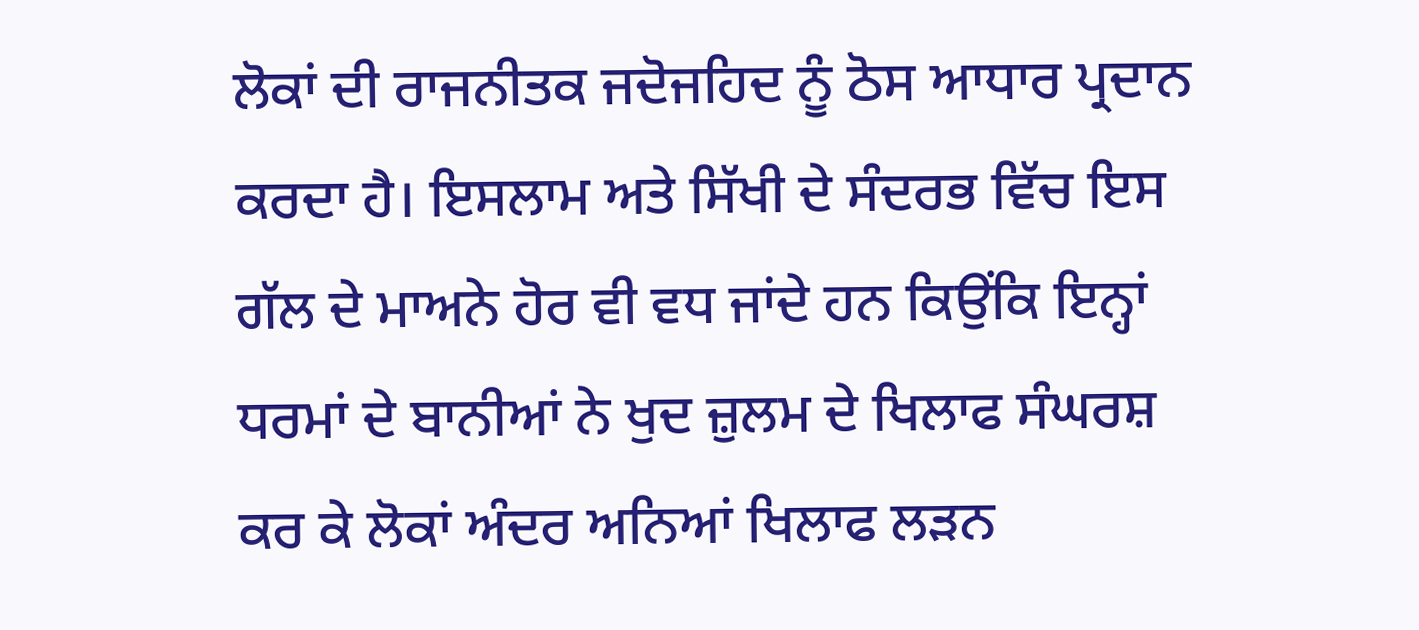ਲੋਕਾਂ ਦੀ ਰਾਜਨੀਤਕ ਜਦੋਜਹਿਦ ਨੂੰ ਠੋਸ ਆਧਾਰ ਪ੍ਰਦਾਨ ਕਰਦਾ ਹੈ। ਇਸਲਾਮ ਅਤੇ ਸਿੱਖੀ ਦੇ ਸੰਦਰਭ ਵਿੱਚ ਇਸ ਗੱਲ ਦੇ ਮਾਅਨੇ ਹੋਰ ਵੀ ਵਧ ਜਾਂਦੇ ਹਨ ਕਿਉਂਕਿ ਇਨ੍ਹਾਂ ਧਰਮਾਂ ਦੇ ਬਾਨੀਆਂ ਨੇ ਖੁਦ ਜ਼ੁਲਮ ਦੇ ਖਿਲਾਫ ਸੰਘਰਸ਼ ਕਰ ਕੇ ਲੋਕਾਂ ਅੰਦਰ ਅਨਿਆਂ ਖਿਲਾਫ ਲੜਨ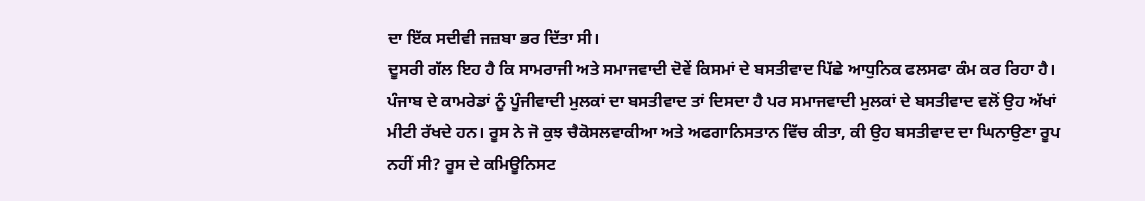ਦਾ ਇੱਕ ਸਦੀਵੀ ਜਜ਼ਬਾ ਭਰ ਦਿੱਤਾ ਸੀ।
ਦੂਸਰੀ ਗੱਲ ਇਹ ਹੈ ਕਿ ਸਾਮਰਾਜੀ ਅਤੇ ਸਮਾਜਵਾਦੀ ਦੋਵੇਂ ਕਿਸਮਾਂ ਦੇ ਬਸਤੀਵਾਦ ਪਿੱਛੇ ਆਧੁਨਿਕ ਫਲਸਫਾ ਕੰਮ ਕਰ ਰਿਹਾ ਹੈ। ਪੰਜਾਬ ਦੇ ਕਾਮਰੇਡਾਂ ਨੂੰ ਪੂੰਜੀਵਾਦੀ ਮੁਲਕਾਂ ਦਾ ਬਸਤੀਵਾਦ ਤਾਂ ਦਿਸਦਾ ਹੈ ਪਰ ਸਮਾਜਵਾਦੀ ਮੁਲਕਾਂ ਦੇ ਬਸਤੀਵਾਦ ਵਲੋਂ ਉਹ ਅੱਖਾਂ ਮੀਟੀ ਰੱਖਦੇ ਹਨ। ਰੂਸ ਨੇ ਜੋ ਕੁਝ ਚੈਕੋਸਲਵਾਕੀਆ ਅਤੇ ਅਫਗਾਨਿਸਤਾਨ ਵਿੱਚ ਕੀਤਾ, ਕੀ ਉਹ ਬਸਤੀਵਾਦ ਦਾ ਘਿਨਾਉਣਾ ਰੂਪ ਨਹੀਂ ਸੀ? ਰੂਸ ਦੇ ਕਮਿਊਨਿਸਟ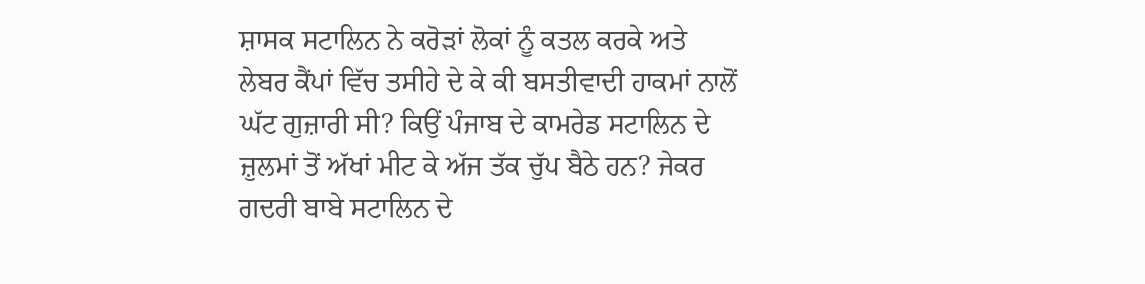ਸ਼ਾਸਕ ਸਟਾਲਿਨ ਨੇ ਕਰੋੜਾਂ ਲੋਕਾਂ ਨੂੰ ਕਤਲ ਕਰਕੇ ਅਤੇ ਲੇਬਰ ਕੈਂਪਾਂ ਵਿੱਚ ਤਸੀਹੇ ਦੇ ਕੇ ਕੀ ਬਸਤੀਵਾਦੀ ਹਾਕਮਾਂ ਨਾਲੋਂ ਘੱਟ ਗੁਜ਼ਾਰੀ ਸੀ? ਕਿਉਂ ਪੰਜਾਬ ਦੇ ਕਾਮਰੇਡ ਸਟਾਲਿਨ ਦੇ ਜ਼ੁਲਮਾਂ ਤੋਂ ਅੱਖਾਂ ਮੀਟ ਕੇ ਅੱਜ ਤੱਕ ਚੁੱਪ ਬੈਠੇ ਹਨ? ਜੇਕਰ ਗਦਰੀ ਬਾਬੇ ਸਟਾਲਿਨ ਦੇ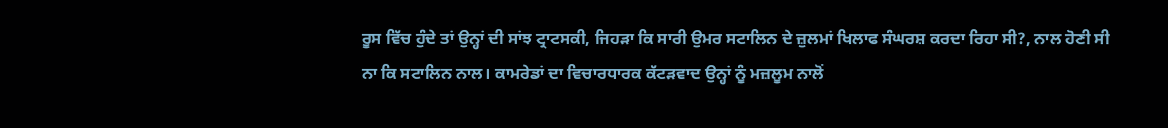ਰੂਸ ਵਿੱਚ ਹੁੰਦੇ ਤਾਂ ਉਨ੍ਹਾਂ ਦੀ ਸਾਂਝ ਟ੍ਰਾਟਸਕੀ, ਜਿਹੜਾ ਕਿ ਸਾਰੀ ਉਮਰ ਸਟਾਲਿਨ ਦੇ ਜ਼ੁਲਮਾਂ ਖਿਲਾਫ ਸੰਘਰਸ਼ ਕਰਦਾ ਰਿਹਾ ਸੀ?, ਨਾਲ ਹੋਣੀ ਸੀ ਨਾ ਕਿ ਸਟਾਲਿਨ ਨਾਲ। ਕਾਮਰੇਡਾਂ ਦਾ ਵਿਚਾਰਧਾਰਕ ਕੱਟੜਵਾਦ ਉਨ੍ਹਾਂ ਨੂੰ ਮਜ਼ਲੂਮ ਨਾਲੋਂ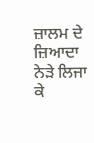ਜ਼ਾਲਮ ਦੇ ਜ਼ਿਆਦਾ ਨੇੜੇ ਲਿਜਾ ਕੇ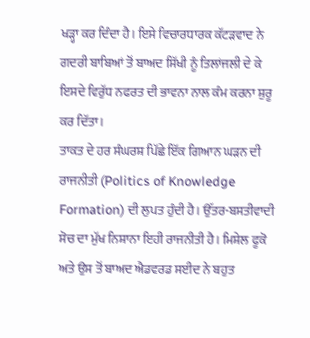ਖੜ੍ਹਾ ਕਰ ਦਿੰਦਾ ਹੈ। ਇਸੇ ਵਿਚਾਰਧਾਰਕ ਕੱਟੜਵਾਦ ਨੇ ਗਦਰੀ ਬਾਬਿਆਂ ਤੋਂ ਬਾਅਦ ਸਿੱਖੀ ਨੂੰ ਤਿਲਾਂਜਲੀ ਦੇ ਕੇ ਇਸਦੇ ਵਿਰੁੱਧ ਨਫਰਤ ਦੀ ਭਾਵਨਾ ਨਾਲ ਕੰਮ ਕਰਨਾ ਸ਼ੁਰੂ ਕਰ ਦਿੱਤਾ।
ਤਾਕਤ ਦੇ ਹਰ ਸੰਘਰਸ਼ ਪਿੱਛੇ ਇੱਕ ਗਿਆਨ ਘੜਨ ਦੀ ਰਾਜਨੀਤੀ (Politics of Knowledge Formation) ਦੀ ਲੁਪਤ ਹੁੰਦੀ ਹੈ। ਉੱਤਰ-ਬਸਤੀਵਾਦੀ ਸੋਚ ਦਾ ਮੁੱਖ ਨਿਸ਼ਾਨਾ ਇਹੀ ਰਾਜਨੀਤੀ ਹੈ। ਮਿਸ਼ੇਲ ਫੂਕੋ ਅਤੇ ਉਸ ਤੋਂ ਬਾਅਦ ਐਡਵਰਡ ਸਈਦ ਨੇ ਬਹੁਤ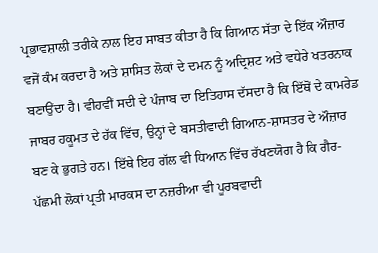ਪ੍ਰਭਾਵਸ਼ਾਲੀ ਤਰੀਕੇ ਨਾਲ ਇਹ ਸਾਬਤ ਕੀਤਾ ਹੈ ਕਿ ਗਿਆਨ ਸੱਤਾ ਦੇ ਇੱਕ ਔਜ਼ਾਰ ਵਜੋਂ ਕੰਮ ਕਰਦਾ ਹੈ ਅਤੇ ਸ਼ਾਸਿਤ ਲੋਕਾਂ ਦੇ ਦਮਨ ਨੂੰ ਅਦ੍ਰਿਸ਼ਟ ਅਤੇ ਵਧੇਰੇ ਖਤਰਨਾਕ ਬਣਾਉਂਦਾ ਹੈ। ਵੀਹਵੀਂ ਸਦੀ ਦੇ ਪੰਜਾਬ ਦਾ ਇਤਿਹਾਸ ਦੱਸਦਾ ਹੈ ਕਿ ਇੱਥੋਂ ਦੇ ਕਾਮਰੇਡ ਜਾਬਰ ਹਕੂਮਤ ਦੇ ਹੱਕ ਵਿੱਚ, ਉਨ੍ਹਾਂ ਦੇ ਬਸਤੀਵਾਦੀ ਗਿਆਨ-ਸ਼ਾਸਤਰ ਦੇ ਔਜ਼ਾਰ ਬਣ ਕੇ ਭੁਗਤੇ ਹਨ। ਇੱਥੇ ਇਹ ਗੱਲ ਵੀ ਧਿਆਨ ਵਿੱਚ ਰੱਖਣਯੋਗ ਹੈ ਕਿ ਗੈਰ-ਪੱਛਮੀ ਲੋਕਾਂ ਪ੍ਰਤੀ ਮਾਰਕਸ ਦਾ ਨਜ਼ਰੀਆ ਵੀ ਪੂਰਬਵਾਦੀ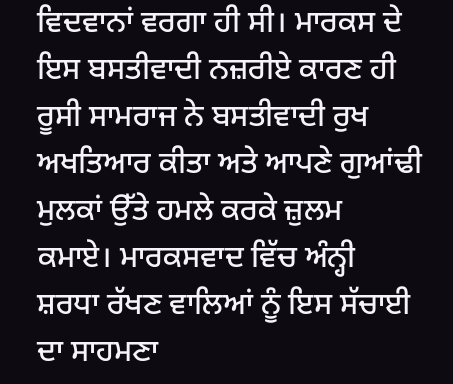ਵਿਦਵਾਨਾਂ ਵਰਗਾ ਹੀ ਸੀ। ਮਾਰਕਸ ਦੇ ਇਸ ਬਸਤੀਵਾਦੀ ਨਜ਼ਰੀਏ ਕਾਰਣ ਹੀ ਰੂਸੀ ਸਾਮਰਾਜ ਨੇ ਬਸਤੀਵਾਦੀ ਰੁਖ ਅਖਤਿਆਰ ਕੀਤਾ ਅਤੇ ਆਪਣੇ ਗੁਆਂਢੀ ਮੁਲਕਾਂ ਉੱਤੇ ਹਮਲੇ ਕਰਕੇ ਜ਼ੁਲਮ ਕਮਾਏ। ਮਾਰਕਸਵਾਦ ਵਿੱਚ ਅੰਨ੍ਹੀ ਸ਼ਰਧਾ ਰੱਖਣ ਵਾਲਿਆਂ ਨੂੰ ਇਸ ਸੱਚਾਈ ਦਾ ਸਾਹਮਣਾ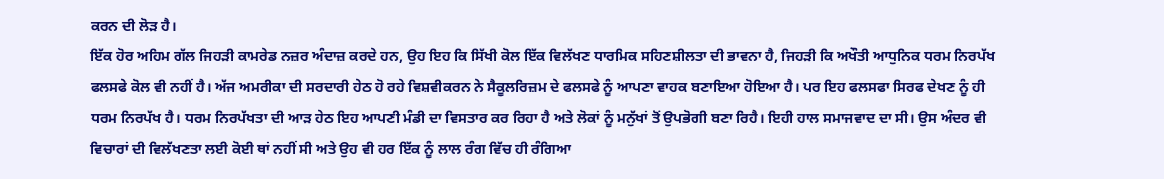ਕਰਨ ਦੀ ਲੋੜ ਹੈ।
ਇੱਕ ਹੋਰ ਅਹਿਮ ਗੱਲ ਜਿਹੜੀ ਕਾਮਰੇਡ ਨਜ਼ਰ ਅੰਦਾਜ਼ ਕਰਦੇ ਹਨ, ਉਹ ਇਹ ਕਿ ਸਿੱਖੀ ਕੋਲ ਇੱਕ ਵਿਲੱਖਣ ਧਾਰਮਿਕ ਸਹਿਣਸ਼ੀਲਤਾ ਦੀ ਭਾਵਨਾ ਹੈ, ਜਿਹੜੀ ਕਿ ਅਖੌਤੀ ਆਧੁਨਿਕ ਧਰਮ ਨਿਰਪੱਖ ਫਲਸਫੇ ਕੋਲ ਵੀ ਨਹੀਂ ਹੈ। ਅੱਜ ਅਮਰੀਕਾ ਦੀ ਸਰਦਾਰੀ ਹੇਠ ਹੋ ਰਹੇ ਵਿਸ਼ਵੀਕਰਨ ਨੇ ਸੈਕੂਲਰਿਜ਼ਮ ਦੇ ਫਲਸਫੇ ਨੂੰ ਆਪਣਾ ਵਾਹਕ ਬਣਾਇਆ ਹੋਇਆ ਹੈ। ਪਰ ਇਹ ਫਲਸਫਾ ਸਿਰਫ ਦੇਖਣ ਨੂੰ ਹੀ ਧਰਮ ਨਿਰਪੱਖ ਹੈ। ਧਰਮ ਨਿਰਪੱਖਤਾ ਦੀ ਆੜ ਹੇਠ ਇਹ ਆਪਣੀ ਮੰਡੀ ਦਾ ਵਿਸਤਾਰ ਕਰ ਰਿਹਾ ਹੈ ਅਤੇ ਲੋਕਾਂ ਨੂੰ ਮਨੁੱਖਾਂ ਤੋਂ ਉਪਭੋਗੀ ਬਣਾ ਰਿਹੈ। ਇਹੀ ਹਾਲ ਸਮਾਜਵਾਦ ਦਾ ਸੀ। ਉਸ ਅੰਦਰ ਵੀ ਵਿਚਾਰਾਂ ਦੀ ਵਿਲੱਖਣਤਾ ਲਈ ਕੋਈ ਥਾਂ ਨਹੀਂ ਸੀ ਅਤੇ ਉਹ ਵੀ ਹਰ ਇੱਕ ਨੂੰ ਲਾਲ ਰੰਗ ਵਿੱਚ ਹੀ ਰੰਗਿਆ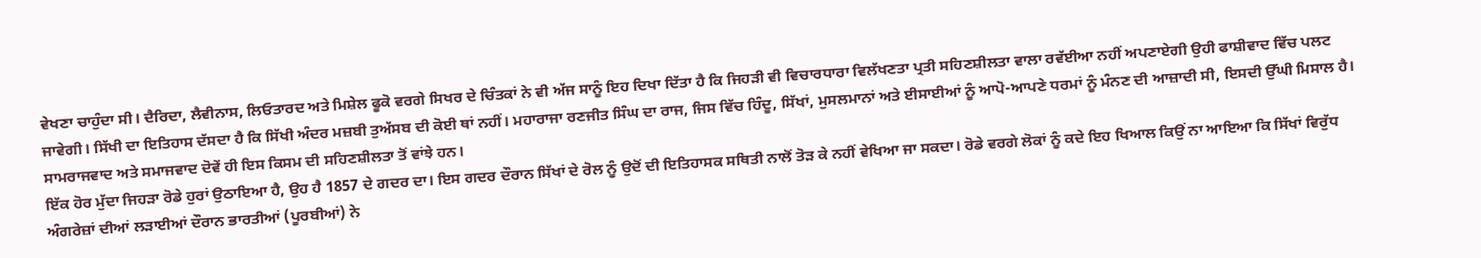ਵੇਖਣਾ ਚਾਹੁੰਦਾ ਸੀ। ਦੈਰਿਦਾ, ਲੈਵੀਨਾਸ, ਲਿਓਤਾਰਦ ਅਤੇ ਮਿਸ਼ੇਲ ਫੂਕੋ ਵਰਗੇ ਸਿਖਰ ਦੇ ਚਿੰਤਕਾਂ ਨੇ ਵੀ ਅੱਜ ਸਾਨੂੰ ਇਹ ਦਿਖਾ ਦਿੱਤਾ ਹੈ ਕਿ ਜਿਹੜੀ ਵੀ ਵਿਚਾਰਧਾਰਾ ਵਿਲੱਖਣਤਾ ਪ੍ਰਤੀ ਸਹਿਣਸ਼ੀਲਤਾ ਵਾਲਾ ਰਵੱਈਆ ਨਹੀਂ ਅਪਣਾਏਗੀ ਉਹੀ ਫਾਸ਼ੀਵਾਦ ਵਿੱਚ ਪਲਟ ਜਾਵੇਗੀ। ਸਿੱਖੀ ਦਾ ਇਤਿਹਾਸ ਦੱਸਦਾ ਹੈ ਕਿ ਸਿੱਖੀ ਅੰਦਰ ਮਜ਼ਬੀ ਤੁਅੱਸਬ ਦੀ ਕੋਈ ਥਾਂ ਨਹੀਂ। ਮਹਾਰਾਜਾ ਰਣਜੀਤ ਸਿੰਘ ਦਾ ਰਾਜ, ਜਿਸ ਵਿੱਚ ਹਿੰਦੂ, ਸਿੱਖਾਂ, ਮੁਸਲਮਾਨਾਂ ਅਤੇ ਈਸਾਈਆਂ ਨੂੰ ਆਪੋ-ਆਪਣੇ ਧਰਮਾਂ ਨੂੰ ਮੰਨਣ ਦੀ ਆਜ਼ਾਦੀ ਸੀ, ਇਸਦੀ ਉੱਘੀ ਮਿਸਾਲ ਹੈ। ਸਾਮਰਾਜਵਾਦ ਅਤੇ ਸਮਾਜਵਾਦ ਦੋਵੇਂ ਹੀ ਇਸ ਕਿਸਮ ਦੀ ਸਹਿਣਸ਼ੀਲਤਾ ਤੋਂ ਵਾਂਝੇ ਹਨ।
ਇੱਕ ਹੋਰ ਮੁੱਦਾ ਜਿਹੜਾ ਰੋਡੇ ਹੁਰਾਂ ਉਠਾਇਆ ਹੈ, ਉਹ ਹੈ 1857 ਦੇ ਗਦਰ ਦਾ। ਇਸ ਗਦਰ ਦੌਰਾਨ ਸਿੱਖਾਂ ਦੇ ਰੋਲ ਨੂੰ ਉਦੋਂ ਦੀ ਇਤਿਹਾਸਕ ਸਥਿਤੀ ਨਾਲੋਂ ਤੋੜ ਕੇ ਨਹੀਂ ਵੇਖਿਆ ਜਾ ਸਕਦਾ। ਰੋਡੇ ਵਰਗੇ ਲੋਕਾਂ ਨੂੰ ਕਦੇ ਇਹ ਖਿਆਲ ਕਿਉਂ ਨਾ ਆਇਆ ਕਿ ਸਿੱਖਾਂ ਵਿਰੁੱਧ ਅੰਗਰੇਜ਼ਾਂ ਦੀਆਂ ਲੜਾਈਆਂ ਦੌਰਾਨ ਭਾਰਤੀਆਂ (ਪੂਰਬੀਆਂ) ਨੇ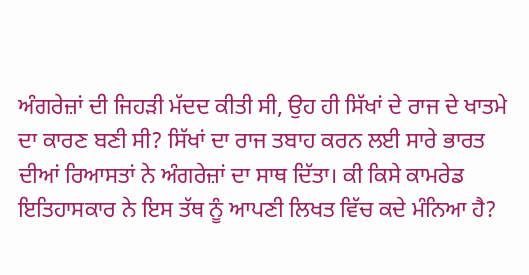ਅੰਗਰੇਜ਼ਾਂ ਦੀ ਜਿਹੜੀ ਮੱਦਦ ਕੀਤੀ ਸੀ, ਉਹ ਹੀ ਸਿੱਖਾਂ ਦੇ ਰਾਜ ਦੇ ਖਾਤਮੇ ਦਾ ਕਾਰਣ ਬਣੀ ਸੀ? ਸਿੱਖਾਂ ਦਾ ਰਾਜ ਤਬਾਹ ਕਰਨ ਲਈ ਸਾਰੇ ਭਾਰਤ ਦੀਆਂ ਰਿਆਸਤਾਂ ਨੇ ਅੰਗਰੇਜ਼ਾਂ ਦਾ ਸਾਥ ਦਿੱਤਾ। ਕੀ ਕਿਸੇ ਕਾਮਰੇਡ ਇਤਿਹਾਸਕਾਰ ਨੇ ਇਸ ਤੱਥ ਨੂੰ ਆਪਣੀ ਲਿਖਤ ਵਿੱਚ ਕਦੇ ਮੰਨਿਆ ਹੈ?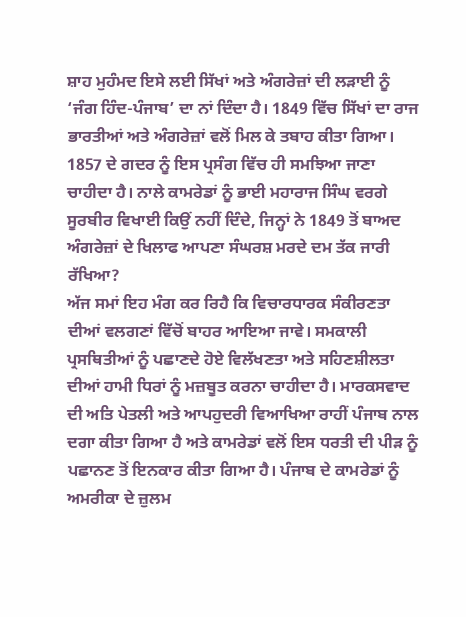ਸ਼ਾਹ ਮੁਹੰਮਦ ਇਸੇ ਲਈ ਸਿੱਖਾਂ ਅਤੇ ਅੰਗਰੇਜ਼ਾਂ ਦੀ ਲੜਾਈ ਨੂੰ ‘ਜੰਗ ਹਿੰਦ-ਪੰਜਾਬ’ ਦਾ ਨਾਂ ਦਿੰਦਾ ਹੈ। 1849 ਵਿੱਚ ਸਿੱਖਾਂ ਦਾ ਰਾਜ ਭਾਰਤੀਆਂ ਅਤੇ ਅੰਗਰੇਜ਼ਾਂ ਵਲੋਂ ਮਿਲ ਕੇ ਤਬਾਹ ਕੀਤਾ ਗਿਆ। 1857 ਦੇ ਗਦਰ ਨੂੰ ਇਸ ਪ੍ਰਸੰਗ ਵਿੱਚ ਹੀ ਸਮਝਿਆ ਜਾਣਾ ਚਾਹੀਦਾ ਹੈ। ਨਾਲੇ ਕਾਮਰੇਡਾਂ ਨੂੰ ਭਾਈ ਮਹਾਰਾਜ ਸਿੰਘ ਵਰਗੇ ਸੂਰਬੀਰ ਵਿਖਾਈ ਕਿਉਂ ਨਹੀਂ ਦਿੰਦੇ, ਜਿਨ੍ਹਾਂ ਨੇ 1849 ਤੋਂ ਬਾਅਦ ਅੰਗਰੇਜ਼ਾਂ ਦੇ ਖਿਲਾਫ ਆਪਣਾ ਸੰਘਰਸ਼ ਮਰਦੇ ਦਮ ਤੱਕ ਜਾਰੀ ਰੱਖਿਆ?
ਅੱਜ ਸਮਾਂ ਇਹ ਮੰਗ ਕਰ ਰਿਹੈ ਕਿ ਵਿਚਾਰਧਾਰਕ ਸੰਕੀਰਣਤਾ ਦੀਆਂ ਵਲਗਣਾਂ ਵਿੱਚੋਂ ਬਾਹਰ ਆਇਆ ਜਾਵੇ। ਸਮਕਾਲੀ ਪ੍ਰਸਥਿਤੀਆਂ ਨੂੰ ਪਛਾਣਦੇ ਹੋਏ ਵਿਲੱਖਣਤਾ ਅਤੇ ਸਹਿਣਸ਼ੀਲਤਾ ਦੀਆਂ ਹਾਮੀ ਧਿਰਾਂ ਨੂੰ ਮਜ਼ਬੂਤ ਕਰਨਾ ਚਾਹੀਦਾ ਹੈ। ਮਾਰਕਸਵਾਦ ਦੀ ਅਤਿ ਪੇਤਲੀ ਅਤੇ ਆਪਹੁਦਰੀ ਵਿਆਖਿਆ ਰਾਹੀਂ ਪੰਜਾਬ ਨਾਲ ਦਗਾ ਕੀਤਾ ਗਿਆ ਹੈ ਅਤੇ ਕਾਮਰੇਡਾਂ ਵਲੋਂ ਇਸ ਧਰਤੀ ਦੀ ਪੀੜ ਨੂੰ ਪਛਾਨਣ ਤੋਂ ਇਨਕਾਰ ਕੀਤਾ ਗਿਆ ਹੈ। ਪੰਜਾਬ ਦੇ ਕਾਮਰੇਡਾਂ ਨੂੰ ਅਮਰੀਕਾ ਦੇ ਜ਼ੁਲਮ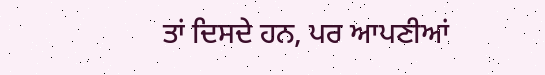ਤਾਂ ਦਿਸਦੇ ਹਨ, ਪਰ ਆਪਣੀਆਂ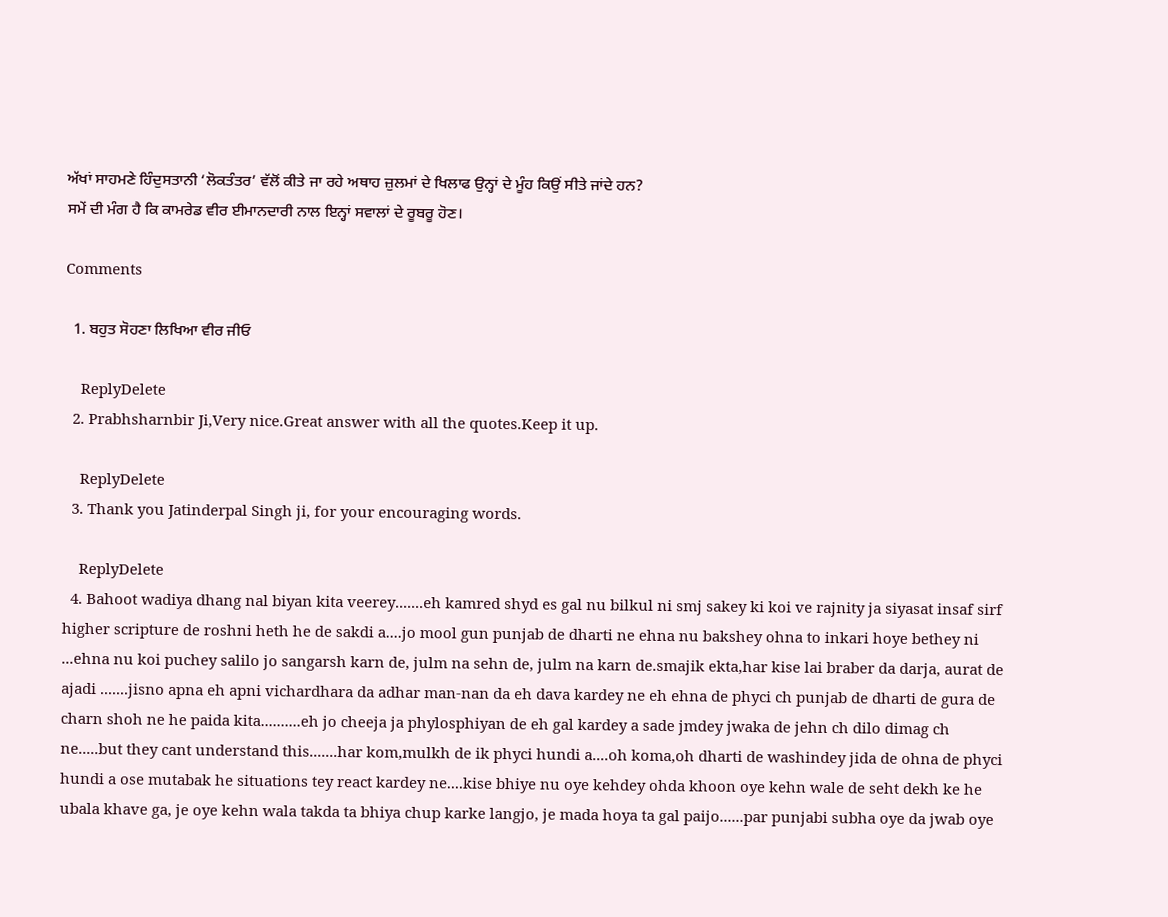ਅੱਖਾਂ ਸਾਹਮਣੇ ਹਿੰਦੁਸਤਾਨੀ ‘ਲੋਕਤੰਤਰ’ ਵੱਲੋਂ ਕੀਤੇ ਜਾ ਰਹੇ ਅਥਾਹ ਜ਼ੁਲਮਾਂ ਦੇ ਖਿਲਾਫ ਉਨ੍ਹਾਂ ਦੇ ਮੂੰਹ ਕਿਉਂ ਸੀਤੇ ਜਾਂਦੇ ਹਨ?
ਸਮੇਂ ਦੀ ਮੰਗ ਹੈ ਕਿ ਕਾਮਰੇਡ ਵੀਰ ਈਮਾਨਦਾਰੀ ਨਾਲ ਇਨ੍ਹਾਂ ਸਵਾਲਾਂ ਦੇ ਰੂਬਰੂ ਹੋਣ।

Comments

  1. ਬਹੁਤ ਸੋਹਣਾ ਲਿਖਿਆ ਵੀਰ ਜੀਓ

    ReplyDelete
  2. Prabhsharnbir Ji,Very nice.Great answer with all the quotes.Keep it up.

    ReplyDelete
  3. Thank you Jatinderpal Singh ji, for your encouraging words.

    ReplyDelete
  4. Bahoot wadiya dhang nal biyan kita veerey.......eh kamred shyd es gal nu bilkul ni smj sakey ki koi ve rajnity ja siyasat insaf sirf higher scripture de roshni heth he de sakdi a....jo mool gun punjab de dharti ne ehna nu bakshey ohna to inkari hoye bethey ni ...ehna nu koi puchey salilo jo sangarsh karn de, julm na sehn de, julm na karn de.smajik ekta,har kise lai braber da darja, aurat de ajadi .......jisno apna eh apni vichardhara da adhar man-nan da eh dava kardey ne eh ehna de phyci ch punjab de dharti de gura de charn shoh ne he paida kita..........eh jo cheeja ja phylosphiyan de eh gal kardey a sade jmdey jwaka de jehn ch dilo dimag ch ne.....but they cant understand this.......har kom,mulkh de ik phyci hundi a....oh koma,oh dharti de washindey jida de ohna de phyci hundi a ose mutabak he situations tey react kardey ne....kise bhiye nu oye kehdey ohda khoon oye kehn wale de seht dekh ke he ubala khave ga, je oye kehn wala takda ta bhiya chup karke langjo, je mada hoya ta gal paijo......par punjabi subha oye da jwab oye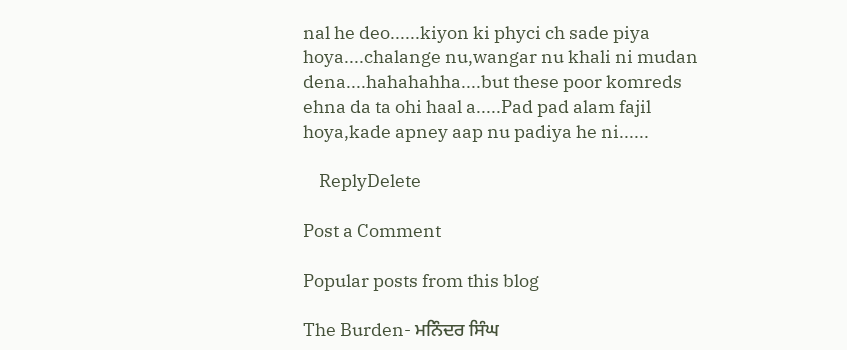nal he deo......kiyon ki phyci ch sade piya hoya....chalange nu,wangar nu khali ni mudan dena....hahahahha....but these poor komreds ehna da ta ohi haal a.....Pad pad alam fajil hoya,kade apney aap nu padiya he ni......

    ReplyDelete

Post a Comment

Popular posts from this blog

The Burden- ਮਨਿੰਦਰ ਸਿੰਘ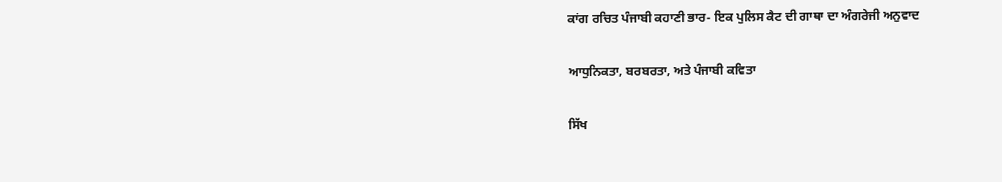ਕਾਂਗ ਰਚਿਤ ਪੰਜਾਬੀ ਕਹਾਣੀ ਭਾਰ- ਇਕ ਪੁਲਿਸ ਕੈਟ ਦੀ ਗਾਥਾ ਦਾ ਅੰਗਰੇਜੀ ਅਨੁਵਾਦ

ਆਧੁਨਿਕਤਾ, ਬਰਬਰਤਾ, ਅਤੇ ਪੰਜਾਬੀ ਕਵਿਤਾ

ਸਿੱਖ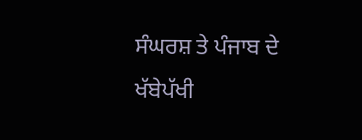ਸੰਘਰਸ਼ ਤੇ ਪੰਜਾਬ ਦੇ ਖੱਬੇਪੱਖੀ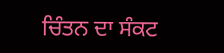ਚਿੰਤਨ ਦਾ ਸੰਕਟ